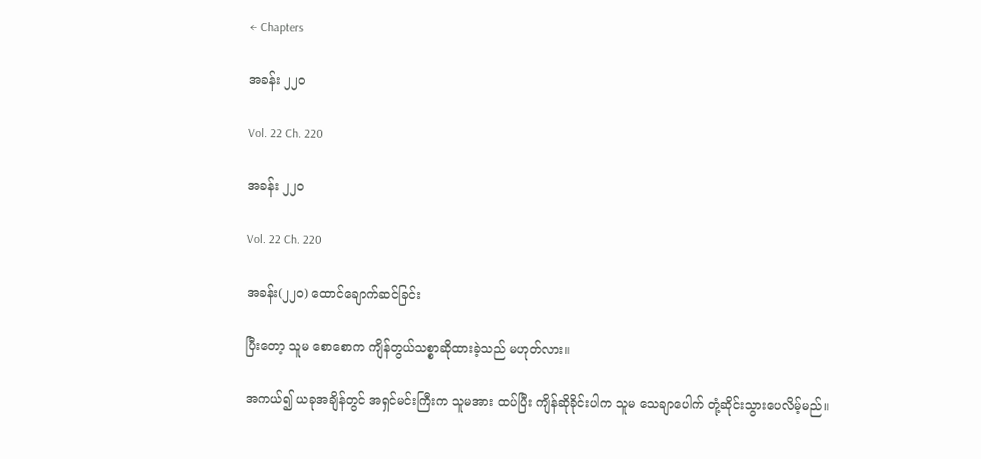← Chapters

အခန်း ၂၂၀

Vol. 22 Ch. 220

အခန်း ၂၂၀

Vol. 22 Ch. 220

အခန်း(၂၂၀) ထောင်ချောက်ဆင်ခြင်း

ပြီးတော့ သူမ စောစောက ကျိန်တွယ်သစ္စာဆိုထားခဲ့သည် မဟုတ်လား။

အကယ်၍ ယခုအချိန်တွင် အရှင်မင်းကြီးက သူမအား ထပ်ပြီး ကျိန်ဆိုခိုင်းပါက သူမ သေချာပေါက် တုံ့ဆိုင်းသွားပေလိမ့်မည်။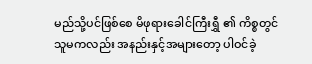မည်သို့ပင်ဖြစ်စေ မိဖုရားခေါင်ကြီးရွှီ ၏ ကိစ္စတွင် သူမကလည်း အနည်းနှင့်အများတော့ ပါဝင်ခဲ့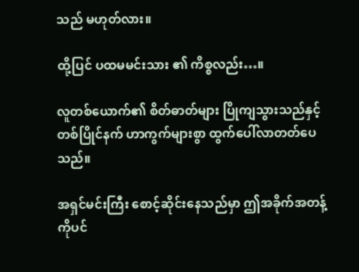သည် မဟုတ်လား။

ထို့ပြင် ပထမမင်းသား ၏ ကိစ္စလည်း…။

လူတစ်ယောက်၏ စိတ်ဓာတ်များ ပြိုကျသွားသည်နှင့် တစ်ပြိုင်နက် ဟာကွက်များစွာ ထွက်ပေါ်လာတတ်ပေသည်။

အရှင်မင်းကြီး စောင့်ဆိုင်းနေသည်မှာ ဤအခိုက်အတန့်ကိုပင်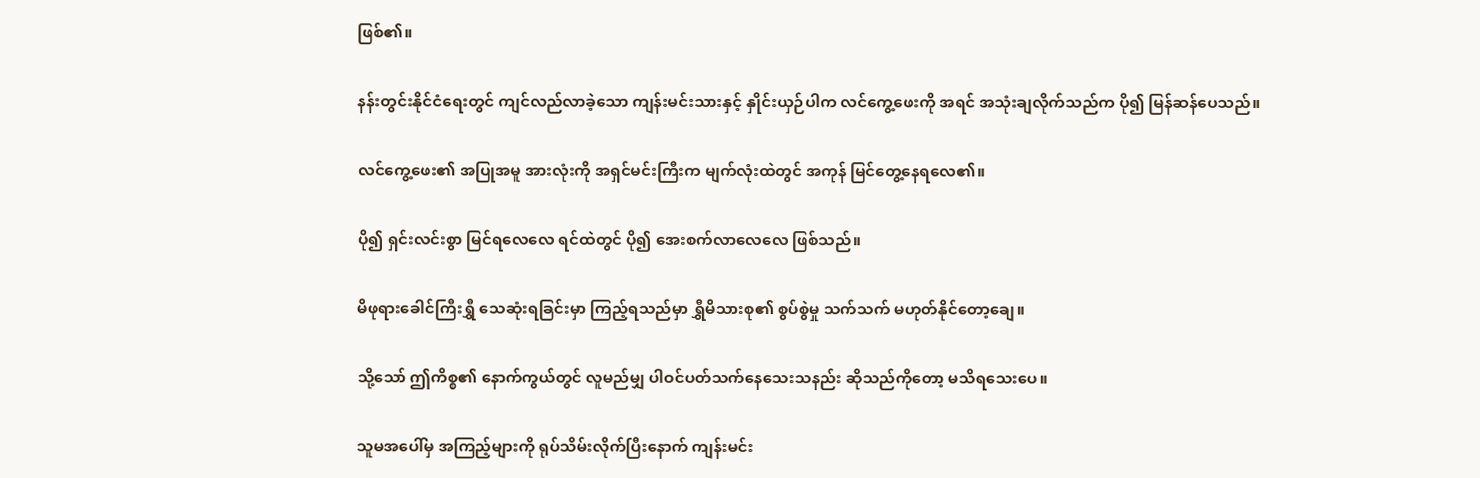ဖြစ်၏။

နန်းတွင်းနိုင်ငံရေးတွင် ကျင်လည်လာခဲ့သော ကျန်းမင်းသားနှင့် နှိုင်းယှဉ်ပါက လင်ကွေ့ဖေးကို အရင် အသုံးချလိုက်သည်က ပို၍ မြန်ဆန်ပေသည်။

လင်ကွေ့ဖေး၏ အပြုအမူ အားလုံးကို အရှင်မင်းကြီးက မျက်လုံးထဲတွင် အကုန် မြင်တွေ့နေရလေ၏။

ပို၍ ရှင်းလင်းစွာ မြင်ရလေလေ ရင်ထဲတွင် ပို၍ အေးစက်လာလေလေ ဖြစ်သည်။

မိဖုရားခေါင်ကြီးရွှီ သေဆုံးရခြင်းမှာ ကြည့်ရသည်မှာ ရွှီမိသားစု၏ စွပ်စွဲမှု သက်သက် မဟုတ်နိုင်တော့ချေ။

သို့သော် ဤကိစ္စ၏ နောက်ကွယ်တွင် လူမည်မျှ ပါဝင်ပတ်သက်နေသေးသနည်း ဆိုသည်ကိုတော့ မသိရသေးပေ။

သူမအပေါ်မှ အကြည့်များကို ရုပ်သိမ်းလိုက်ပြီးနောက် ကျန်းမင်း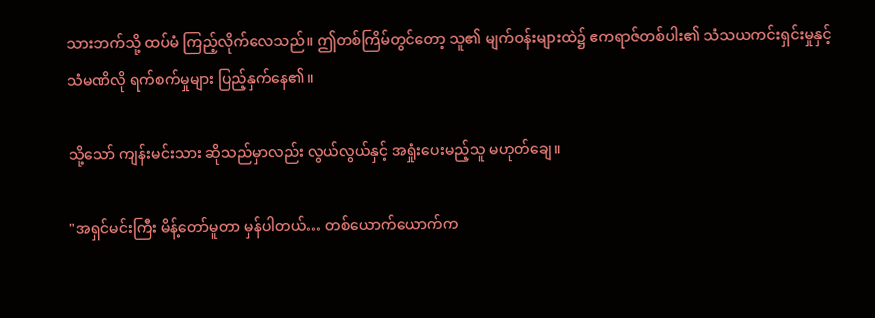သားဘက်သို့ ထပ်မံ ကြည့်လိုက်လေသည်။ ဤတစ်ကြိမ်တွင်တော့ သူ၏ မျက်ဝန်းများထဲ၌ ဧကရာဇ်တစ်ပါး၏ သံသယကင်းရှင်းမှုနှင့် သံမဏိလို ရက်စက်မှုများ ပြည့်နှက်နေ၏။

သို့သော် ကျန်းမင်းသား ဆိုသည်မှာလည်း လွယ်လွယ်နှင့် အရှုံးပေးမည့်သူ မဟုတ်ချေ။

"အရှင်မင်းကြီး မိန့်တော်မူတာ မှန်ပါတယ်… တစ်ယောက်ယောက်က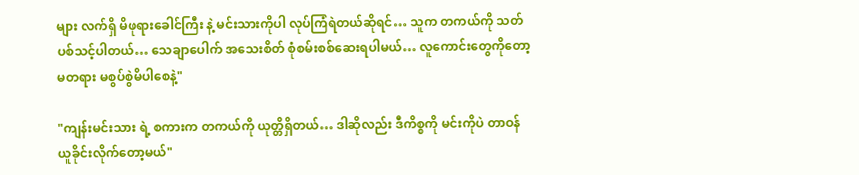များ လက်ရှိ မိဖုရားခေါင်ကြီး နဲ့ မင်းသားကိုပါ လုပ်ကြံရဲတယ်ဆိုရင်… သူက တကယ်ကို သတ်ပစ်သင့်ပါတယ်… သေချာပေါက် အသေးစိတ် စုံစမ်းစစ်ဆေးရပါမယ်… လူကောင်းတွေကိုတော့ မတရား မစွပ်စွဲမိပါစေနဲ့"

"ကျန်းမင်းသား ရဲ့ စကားက တကယ်ကို ယုတ္တိရှိတယ်… ဒါဆိုလည်း ဒီကိစ္စကို မင်းကိုပဲ တာဝန်ယူခိုင်းလိုက်တော့မယ်"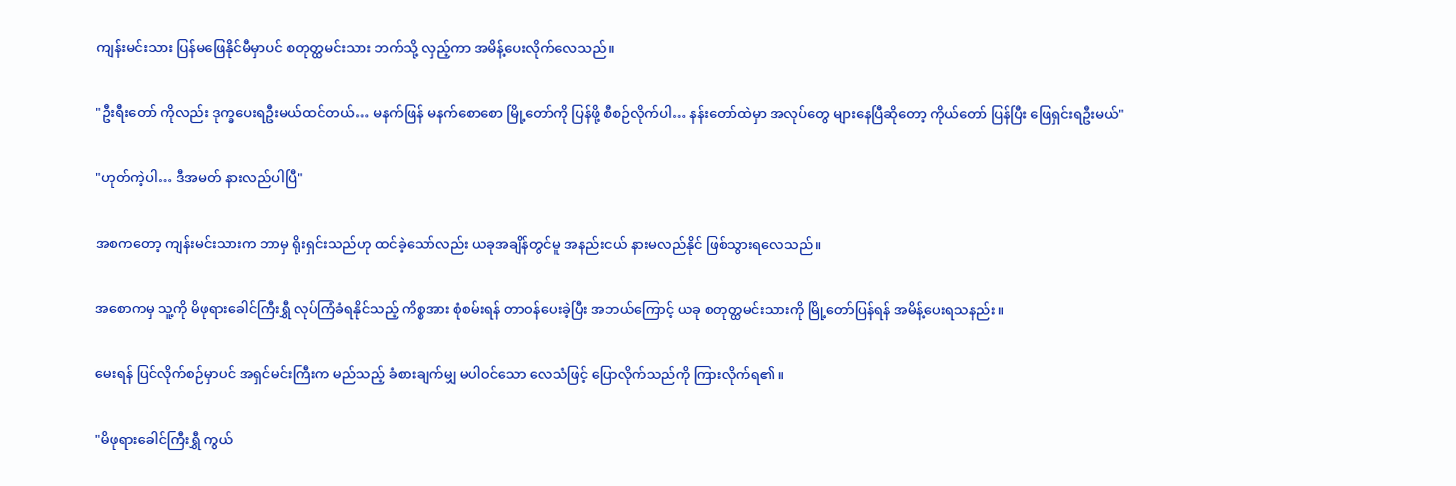ကျန်းမင်းသား ပြန်မဖြေနိုင်မီမှာပင် စတုတ္ထမင်းသား ဘက်သို့ လှည့်ကာ အမိန့်ပေးလိုက်လေသည်။

"ဦးရီးတော် ကိုလည်း ဒုက္ခပေးရဦးမယ်ထင်တယ်… မနက်ဖြန် မနက်စောစော မြို့တော်ကို ပြန်ဖို့ စီစဉ်လိုက်ပါ… နန်းတော်ထဲမှာ အလုပ်တွေ များနေပြီဆိုတော့ ကိုယ်တော် ပြန်ပြီး ဖြေရှင်းရဦးမယ်"

"ဟုတ်ကဲ့ပါ… ဒီအမတ် နားလည်ပါပြီ"

အစကတော့ ကျန်းမင်းသားက ဘာမှ ရိုးရှင်းသည်ဟု ထင်ခဲ့သော်လည်း ယခုအချိန်တွင်မူ အနည်းငယ် နားမလည်နိုင် ဖြစ်သွားရလေသည်။

အစောကမှ သူ့ကို မိဖုရားခေါင်ကြီးရွှီ လုပ်ကြံခံရနိုင်သည့် ကိစ္စအား စုံစမ်းရန် တာဝန်ပေးခဲ့ပြီး အဘယ်ကြောင့် ယခု စတုတ္ထမင်းသားကို မြို့တော်ပြန်ရန် အမိန့်ပေးရသနည်း။

မေးရန် ပြင်လိုက်စဉ်မှာပင် အရှင်မင်းကြီးက မည်သည့် ခံစားချက်မျှ မပါဝင်သော လေသံဖြင့် ပြောလိုက်သည်ကို ကြားလိုက်ရ၏။

"မိဖုရားခေါင်ကြီးရွှီ ကွယ်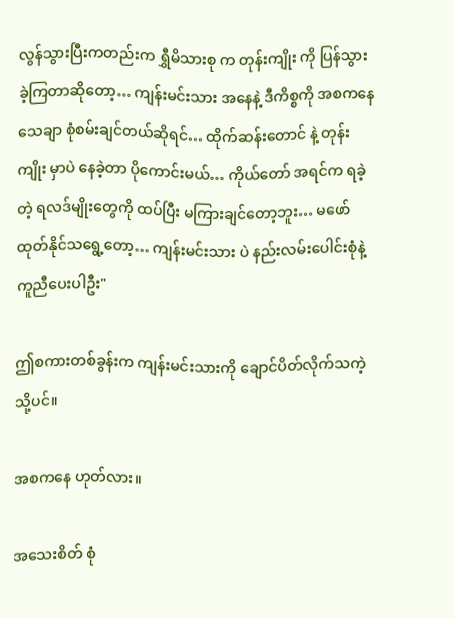လွန်သွားပြီးကတည်းက ရွှီမိသားစု က တုန်းကျိုး ကို ပြန်သွားခဲ့ကြတာဆိုတော့… ကျန်းမင်းသား အနေနဲ့ ဒီကိစ္စကို အစကနေ သေချာ စုံစမ်းချင်တယ်ဆိုရင်… ထိုက်ဆန်းတောင် နဲ့ တုန်းကျိုး မှာပဲ နေခဲ့တာ ပိုကောင်းမယ်… ကိုယ်တော် အရင်က ရခဲ့တဲ့ ရလဒ်မျိုးတွေကို ထပ်ပြီး မကြားချင်တော့ဘူး… မဖော်ထုတ်နိုင်သရွေ့တော့… ကျန်းမင်းသား ပဲ နည်းလမ်းပေါင်းစုံနဲ့ ကူညီပေးပါဦး"

ဤစကားတစ်ခွန်းက ကျန်းမင်းသားကို ချောင်ပိတ်လိုက်သကဲ့သို့ပင်။

အစကနေ ဟုတ်လား။

အသေးစိတ် စုံ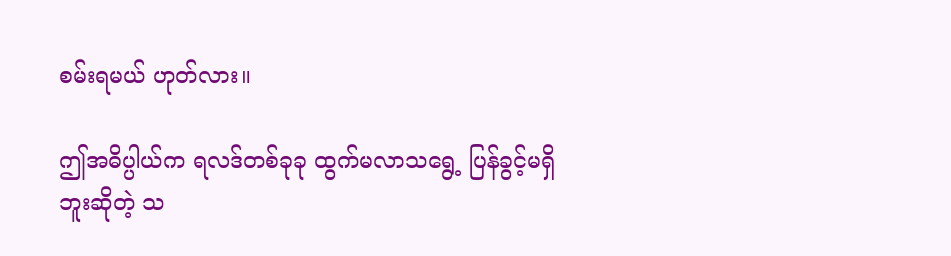စမ်းရမယ် ဟုတ်လား။

ဤအဓိပ္ပါယ်က ရလဒ်တစ်ခုခု ထွက်မလာသရွေ့ ပြန်ခွင့်မရှိဘူးဆိုတဲ့ သ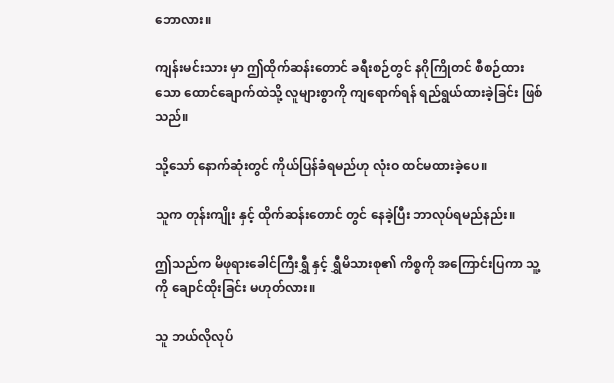ဘောလား။

ကျန်းမင်းသား မှာ ဤထိုက်ဆန်းတောင် ခရီးစဉ်တွင် နဂိုကြိုတင် စီစဉ်ထားသော ထောင်ချောက်ထဲသို့ လူများစွာကို ကျရောက်ရန် ရည်ရွယ်ထားခဲ့ခြင်း ဖြစ်သည်။

သို့သော် နောက်ဆုံးတွင် ကိုယ်ပြန်ခံရမည်ဟု လုံးဝ ထင်မထားခဲ့ပေ။

သူက တုန်းကျိုး နှင့် ထိုက်ဆန်းတောင် တွင် နေခဲ့ပြီး ဘာလုပ်ရမည်နည်း။

ဤသည်က မိဖုရားခေါင်ကြီးရွှီ နှင့် ရွှီမိသားစု၏ ကိစ္စကို အကြောင်းပြကာ သူ့ကို ချောင်ထိုးခြင်း မဟုတ်လား။

သူ ဘယ်လိုလုပ်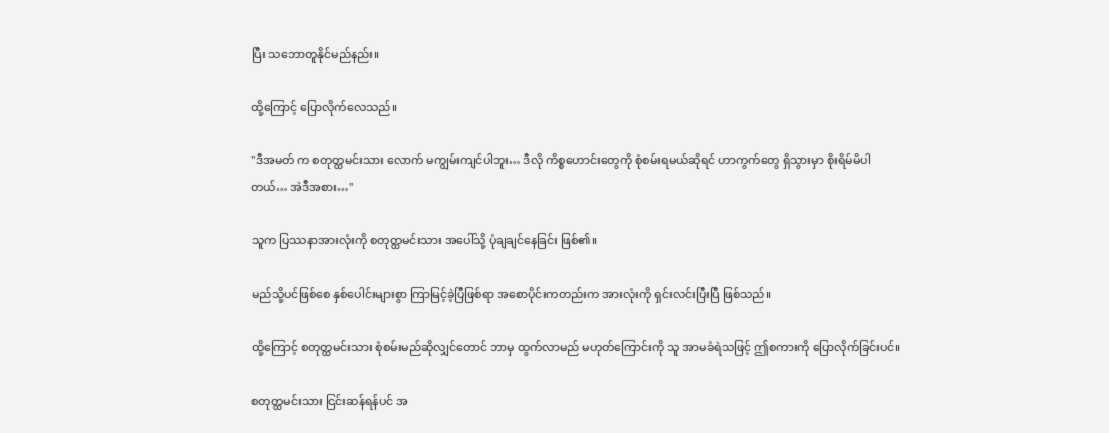ပြီး သဘောတူနိုင်မည်နည်း။

ထို့ကြောင့် ပြောလိုက်လေသည်။

"ဒီအမတ် က စတုတ္ထမင်းသား လောက် မကျွမ်းကျင်ပါဘူး… ဒီလို ကိစ္စဟောင်းတွေကို စုံစမ်းရမယ်ဆိုရင် ဟာကွက်တွေ ရှိသွားမှာ စိုးရိမ်မိပါတယ်… အဲဒီအစား…"

သူက ပြဿနာအားလုံးကို စတုတ္ထမင်းသား အပေါ်သို့ ပုံချချင်နေခြင်း ဖြစ်၏။

မည်သို့ပင်ဖြစ်စေ နှစ်ပေါင်းများစွာ ကြာမြင့်ခဲ့ပြီဖြစ်ရာ အစောပိုင်းကတည်းက အားလုံးကို ရှင်းလင်းပြီးပြီ ဖြစ်သည်။

ထို့ကြောင့် စတုတ္ထမင်းသား စုံစမ်းမည်ဆိုလျှင်တောင် ဘာမှ ထွက်လာမည် မဟုတ်ကြောင်းကို သူ အာမခံရဲသဖြင့် ဤစကားကို ပြောလိုက်ခြင်းပင်။

စတုတ္ထမင်းသား ငြင်းဆန်ရန်ပင် အ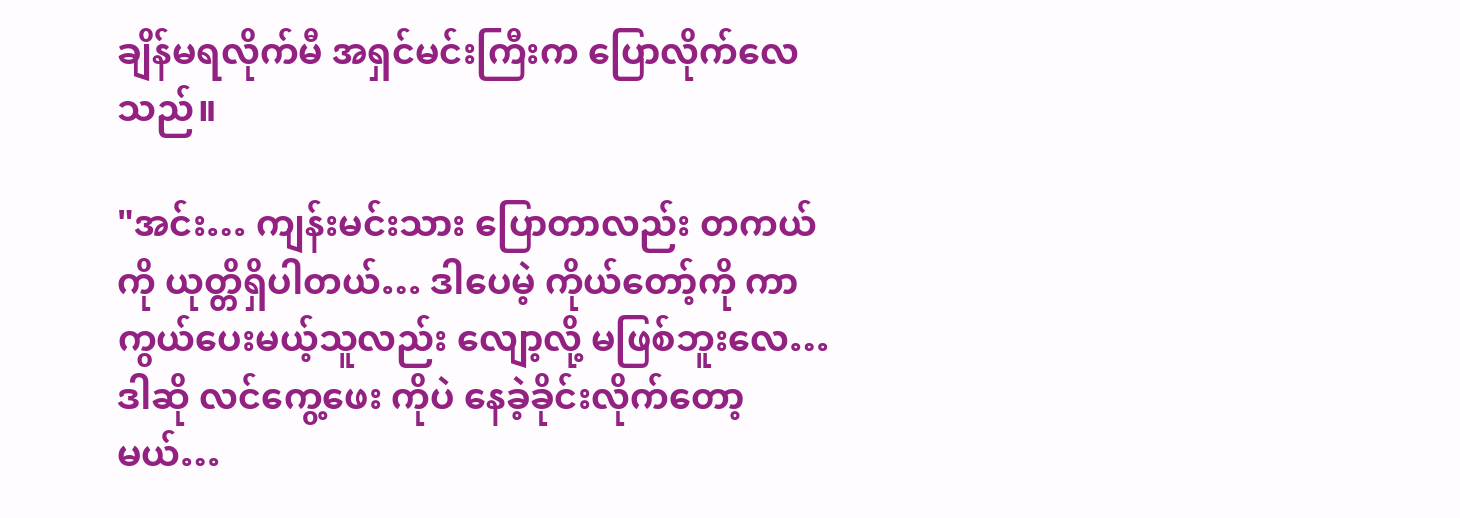ချိန်မရလိုက်မီ အရှင်မင်းကြီးက ပြောလိုက်လေသည်။

"အင်း… ကျန်းမင်းသား ပြောတာလည်း တကယ်ကို ယုတ္တိရှိပါတယ်… ဒါပေမဲ့ ကိုယ်တော့်ကို ကာကွယ်ပေးမယ့်သူလည်း လျော့လို့ မဖြစ်ဘူးလေ… ဒါဆို လင်ကွေ့ဖေး ကိုပဲ နေခဲ့ခိုင်းလိုက်တော့မယ်…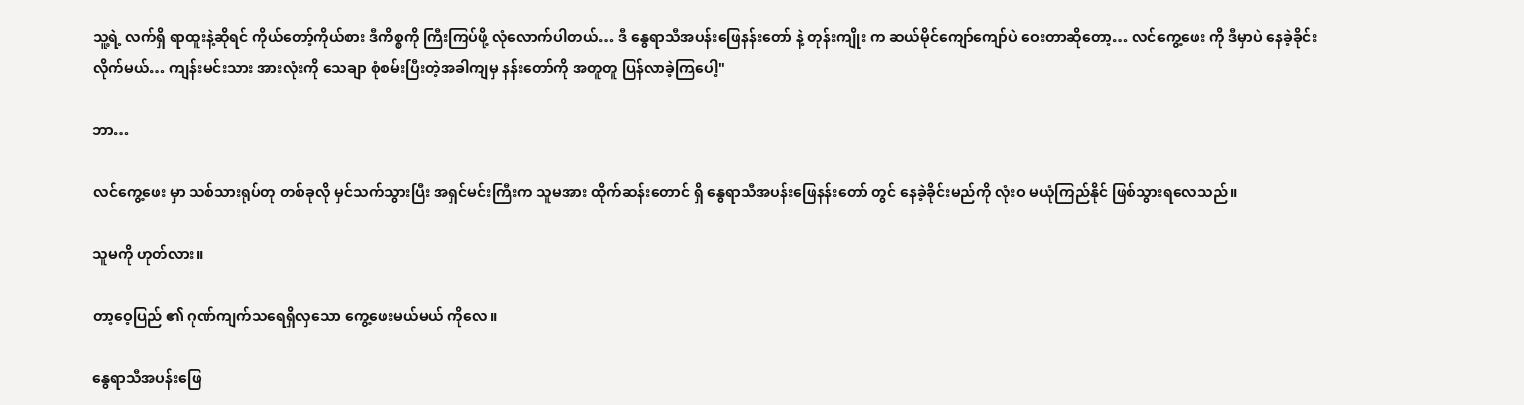သူ့ရဲ့ လက်ရှိ ရာထူးနဲ့ဆိုရင် ကိုယ်တော့်ကိုယ်စား ဒီကိစ္စကို ကြီးကြပ်ဖို့ လုံလောက်ပါတယ်… ဒီ နွေရာသီအပန်းဖြေနန်းတော် နဲ့ တုန်းကျိုး က ဆယ်မိုင်ကျော်ကျော်ပဲ ဝေးတာဆိုတော့… လင်ကွေ့ဖေး ကို ဒီမှာပဲ နေခဲ့ခိုင်းလိုက်မယ်… ကျန်းမင်းသား အားလုံးကို သေချာ စုံစမ်းပြီးတဲ့အခါကျမှ နန်းတော်ကို အတူတူ ပြန်လာခဲ့ကြပေါ့"

ဘာ…

လင်ကွေ့ဖေး မှာ သစ်သားရုပ်တု တစ်ခုလို မှင်သက်သွားပြီး အရှင်မင်းကြီးက သူမအား ထိုက်ဆန်းတောင် ရှိ နွေရာသီအပန်းဖြေနန်းတော် တွင် နေခဲ့ခိုင်းမည်ကို လုံးဝ မယုံကြည်နိုင် ဖြစ်သွားရလေသည်။

သူမကို ဟုတ်လား။

တာ့ဝေ့ပြည် ၏ ဂုဏ်ကျက်သရေရှိလှသော ကွေ့ဖေးမယ်မယ် ကိုလေ။

နွေရာသီအပန်းဖြေ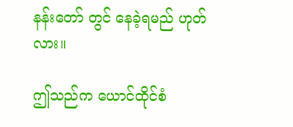နန်းတော် တွင် နေခဲ့ရမည် ဟုတ်လား။

ဤသည်က ယောင်ထိုင်စံ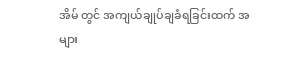အိမ် တွင် အကျယ်ချုပ်ချခံရခြင်းထက် အများ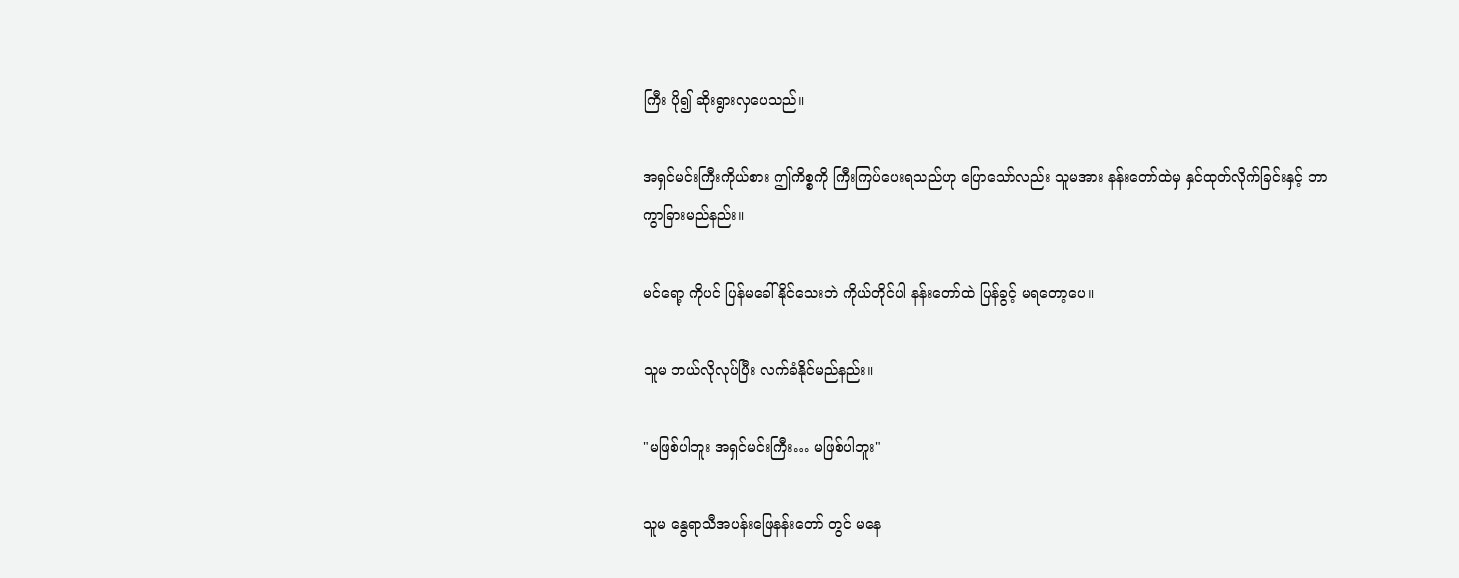ကြီး ပို၍ ဆိုးရွားလှပေသည်။

အရှင်မင်းကြီးကိုယ်စား ဤကိစ္စကို ကြီးကြပ်ပေးရသည်ဟု ပြောသော်လည်း သူမအား နန်းတော်ထဲမှ နှင်ထုတ်လိုက်ခြင်းနှင့် ဘာကွာခြားမည်နည်း။

မင်ရော့ ကိုပင် ပြန်မခေါ်နိုင်သေးဘဲ ကိုယ်တိုင်ပါ နန်းတော်ထဲ ပြန်ခွင့် မရတော့ပေ။

သူမ ဘယ်လိုလုပ်ပြီး လက်ခံနိုင်မည်နည်း။

"မဖြစ်ပါဘူး အရှင်မင်းကြီး… မဖြစ်ပါဘူး"

သူမ နွေရာသီအပန်းဖြေနန်းတော် တွင် မနေ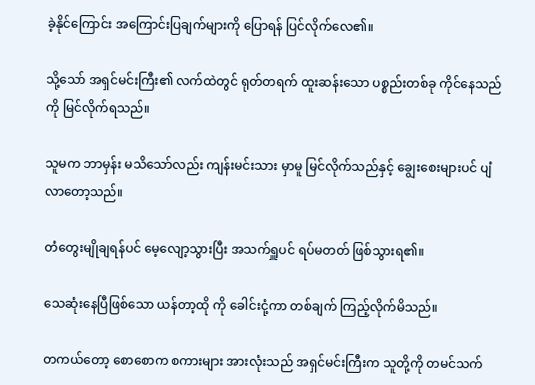ခဲ့နိုင်ကြောင်း အကြောင်းပြချက်များကို ပြောရန် ပြင်လိုက်လေ၏။

သို့သော် အရှင်မင်းကြီး၏ လက်ထဲတွင် ရုတ်တရက် ထူးဆန်းသော ပစ္စည်းတစ်ခု ကိုင်နေသည်ကို မြင်လိုက်ရသည်။

သူမက ဘာမှန်း မသိသော်လည်း ကျန်းမင်းသား မှာမူ မြင်လိုက်သည်နှင့် ချွေးစေးများပင် ပျံလာတော့သည်။

တံတွေးမျိုချရန်ပင် မေ့လျော့သွားပြီး အသက်ရှူပင် ရပ်မတတ် ဖြစ်သွားရ၏။

သေဆုံးနေပြီဖြစ်သော ယန်တာ့ထို ကို ခေါင်းငုံ့ကာ တစ်ချက် ကြည့်လိုက်မိသည်။

တကယ်တော့ စောစောက စကားများ အားလုံးသည် အရှင်မင်းကြီးက သူတို့ကို တမင်သက်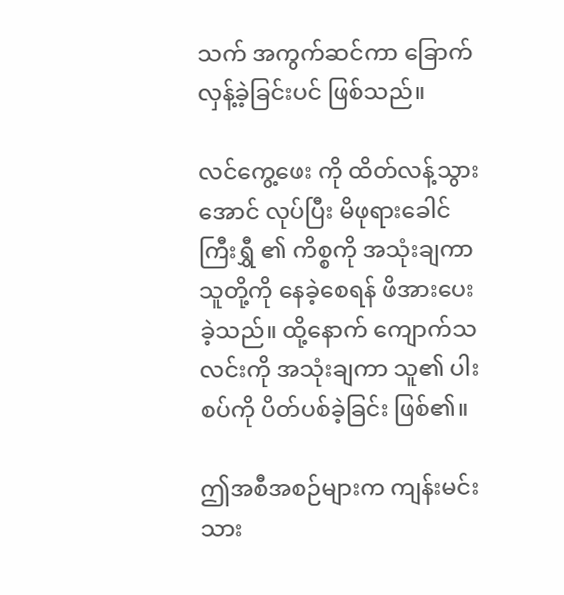သက် အကွက်ဆင်ကာ ခြောက်လှန့်ခဲ့ခြင်းပင် ဖြစ်သည်။

လင်ကွေ့ဖေး ကို ထိတ်လန့်သွားအောင် လုပ်ပြီး မိဖုရားခေါင်ကြီးရွှီ ၏ ကိစ္စကို အသုံးချကာ သူတို့ကို နေခဲ့စေရန် ဖိအားပေးခဲ့သည်။ ထို့နောက် ကျောက်သလင်းကို အသုံးချကာ သူ၏ ပါးစပ်ကို ပိတ်ပစ်ခဲ့ခြင်း ဖြစ်၏။

ဤအစီအစဉ်များက ကျန်းမင်းသား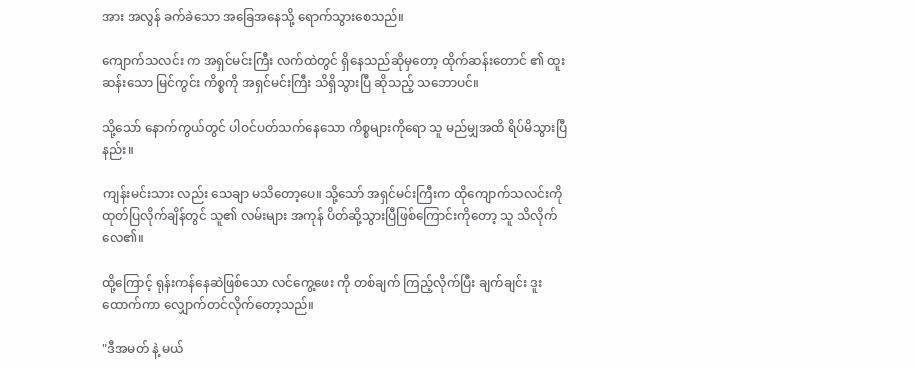အား အလွန် ခက်ခဲသော အခြေအနေသို့ ရောက်သွားစေသည်။

ကျောက်သလင်း က အရှင်မင်းကြီး လက်ထဲတွင် ရှိနေသည်ဆိုမှတော့ ထိုက်ဆန်းတောင် ၏ ထူးဆန်းသော မြင်ကွင်း ကိစ္စကို အရှင်မင်းကြီး သိရှိသွားပြီ ဆိုသည့် သဘောပင်။

သို့သော် နောက်ကွယ်တွင် ပါဝင်ပတ်သက်နေသော ကိစ္စများကိုရော သူ မည်မျှအထိ ရိပ်မိသွားပြီနည်း။

ကျန်းမင်းသား လည်း သေချာ မသိတော့ပေ။ သို့သော် အရှင်မင်းကြီးက ထိုကျောက်သလင်းကို ထုတ်ပြလိုက်ချိန်တွင် သူ၏ လမ်းများ အကုန် ပိတ်ဆို့သွားပြီဖြစ်ကြောင်းကိုတော့ သူ သိလိုက်လေ၏။

ထို့ကြောင့် ရုန်းကန်နေဆဲဖြစ်သော လင်ကွေ့ဖေး ကို တစ်ချက် ကြည့်လိုက်ပြီး ချက်ချင်း ဒူးထောက်ကာ လျှောက်တင်လိုက်တော့သည်။

"ဒီအမတ် နဲ့ မယ်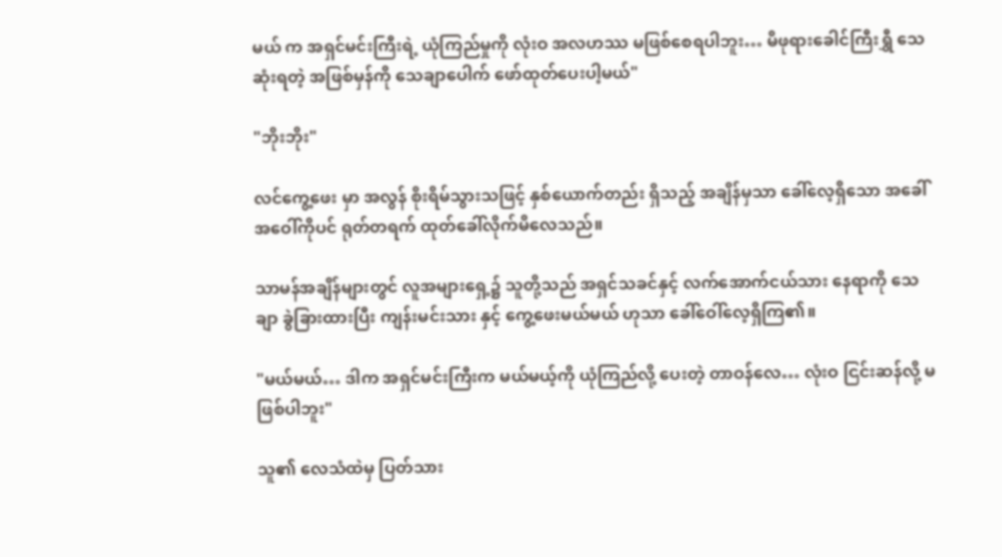မယ် က အရှင်မင်းကြီးရဲ့ ယုံကြည်မှုကို လုံးဝ အလဟဿ မဖြစ်စေရပါဘူး… မိဖုရားခေါင်ကြီးရွှီ သေဆုံးရတဲ့ အဖြစ်မှန်ကို သေချာပေါက် ဖော်ထုတ်ပေးပါ့မယ်"

"ဘိုးဘိုး"

လင်ကွေ့ဖေး မှာ အလွန် စိုးရိမ်သွားသဖြင့် နှစ်ယောက်တည်း ရှိသည့် အချိန်မှသာ ခေါ်လေ့ရှိသော အခေါ်အဝေါ်ကိုပင် ရုတ်တရက် ထုတ်ခေါ်လိုက်မိလေသည်။

သာမန်အချိန်များတွင် လူအများရှေ့၌ သူတို့သည် အရှင်သခင်နှင့် လက်အောက်ငယ်သား နေရာကို သေချာ ခွဲခြားထားပြီး ကျန်းမင်းသား နှင့် ကွေ့ဖေးမယ်မယ် ဟုသာ ခေါ်ဝေါ်လေ့ရှိကြ၏။

"မယ်မယ်… ဒါက အရှင်မင်းကြီးက မယ်မယ့်ကို ယုံကြည်လို့ ပေးတဲ့ တာဝန်လေ… လုံးဝ ငြင်းဆန်လို့ မဖြစ်ပါဘူး"

သူ၏ လေသံထဲမှ ပြတ်သား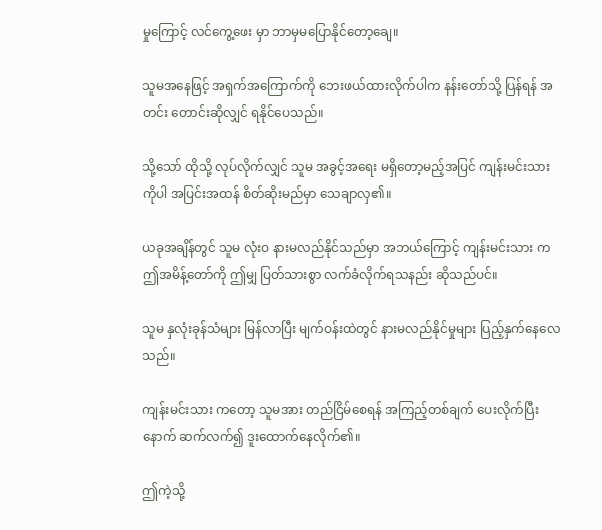မှုကြောင့် လင်ကွေ့ဖေး မှာ ဘာမှမပြောနိုင်တော့ချေ။

သူမအနေဖြင့် အရှက်အကြောက်ကို ဘေးဖယ်ထားလိုက်ပါက နန်းတော်သို့ ပြန်ရန် အတင်း တောင်းဆိုလျှင် ရနိုင်ပေသည်။

သို့သော် ထိုသို့ လုပ်လိုက်လျှင် သူမ အခွင့်အရေး မရှိတော့မည့်အပြင် ကျန်းမင်းသား ကိုပါ အပြင်းအထန် စိတ်ဆိုးမည်မှာ သေချာလှ၏။

ယခုအချိန်တွင် သူမ လုံးဝ နားမလည်နိုင်သည်မှာ အဘယ်ကြောင့် ကျန်းမင်းသား က ဤအမိန့်တော်ကို ဤမျှ ပြတ်သားစွာ လက်ခံလိုက်ရသနည်း ဆိုသည်ပင်။

သူမ နှလုံးခုန်သံများ မြန်လာပြီး မျက်ဝန်းထဲတွင် နားမလည်နိုင်မှုများ ပြည့်နှက်နေလေသည်။

ကျန်းမင်းသား ကတော့ သူမအား တည်ငြိမ်စေရန် အကြည့်တစ်ချက် ပေးလိုက်ပြီးနောက် ဆက်လက်၍ ဒူးထောက်နေလိုက်၏။

ဤကဲ့သို့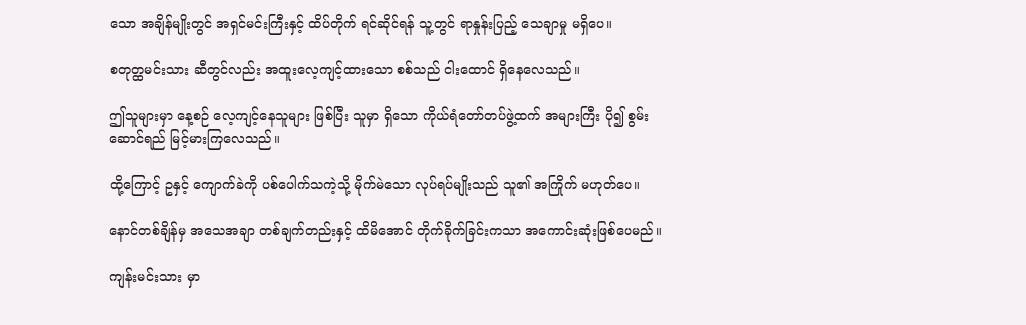သော အချိန်မျိုးတွင် အရှင်မင်းကြီးနှင့် ထိပ်တိုက် ရင်ဆိုင်ရန် သူ့တွင် ရာနှုန်းပြည့် သေချာမှု မရှိပေ။

စတုတ္ထမင်းသား ဆီတွင်လည်း အထူးလေ့ကျင့်ထားသော စစ်သည် ငါးထောင် ရှိနေလေသည်။

ဤသူများမှာ နေ့စဉ် လေ့ကျင့်နေသူများ ဖြစ်ပြီး သူမှာ ရှိသော ကိုယ်ရံတော်တပ်ဖွဲ့ထက် အများကြီး ပို၍ စွမ်းဆောင်ရည် မြင့်မားကြလေသည်။

ထို့ကြောင့် ဥနှင့် ကျောက်ခဲကို ပစ်ပေါက်သကဲ့သို့ မိုက်မဲသော လုပ်ရပ်မျိုးသည် သူ၏ အကြိုက် မဟုတ်ပေ။

နောင်တစ်ချိန်မှ အသေအချာ တစ်ချက်တည်းနှင့် ထိမိအောင် တိုက်ခိုက်ခြင်းကသာ အကောင်းဆုံးဖြစ်ပေမည်။

ကျန်းမင်းသား မှာ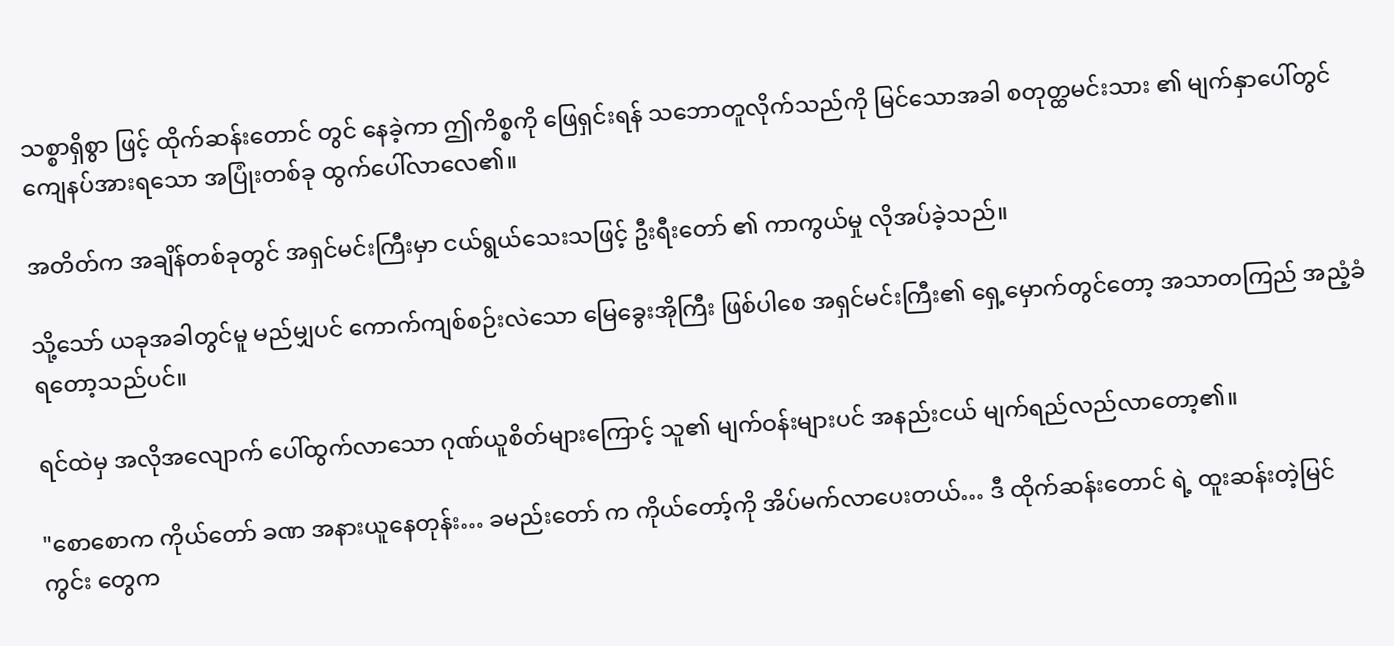သစ္စာရှိစွာ ဖြင့် ထိုက်ဆန်းတောင် တွင် နေခဲ့ကာ ဤကိစ္စကို ဖြေရှင်းရန် သဘောတူလိုက်သည်ကို မြင်သောအခါ စတုတ္ထမင်းသား ၏ မျက်နှာပေါ်တွင် ကျေနပ်အားရသော အပြုံးတစ်ခု ထွက်ပေါ်လာလေ၏။

အတိတ်က အချိန်တစ်ခုတွင် အရှင်မင်းကြီးမှာ ငယ်ရွယ်သေးသဖြင့် ဦးရီးတော် ၏ ကာကွယ်မှု လိုအပ်ခဲ့သည်။

သို့သော် ယခုအခါတွင်မူ မည်မျှပင် ကောက်ကျစ်စဉ်းလဲသော မြေခွေးအိုကြီး ဖြစ်ပါစေ အရှင်မင်းကြီး၏ ရှေ့မှောက်တွင်တော့ အသာတကြည် အညံ့ခံရတော့သည်ပင်။

ရင်ထဲမှ အလိုအလျောက် ပေါ်ထွက်လာသော ဂုဏ်ယူစိတ်များကြောင့် သူ၏ မျက်ဝန်းများပင် အနည်းငယ် မျက်ရည်လည်လာတော့၏။

"စောစောက ကိုယ်တော် ခဏ အနားယူနေတုန်း… ခမည်းတော် က ကိုယ်တော့်ကို အိပ်မက်လာပေးတယ်… ဒီ ထိုက်ဆန်းတောင် ရဲ့ ထူးဆန်းတဲ့မြင်ကွင်း တွေက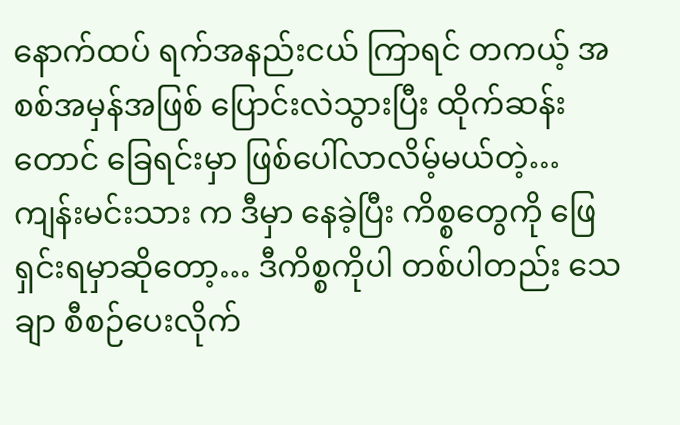နောက်ထပ် ရက်အနည်းငယ် ကြာရင် တကယ့် အစစ်အမှန်အဖြစ် ပြောင်းလဲသွားပြီး ထိုက်ဆန်းတောင် ခြေရင်းမှာ ဖြစ်ပေါ်လာလိမ့်မယ်တဲ့… ကျန်းမင်းသား က ဒီမှာ နေခဲ့ပြီး ကိစ္စတွေကို ဖြေရှင်းရမှာဆိုတော့… ဒီကိစ္စကိုပါ တစ်ပါတည်း သေချာ စီစဉ်ပေးလိုက်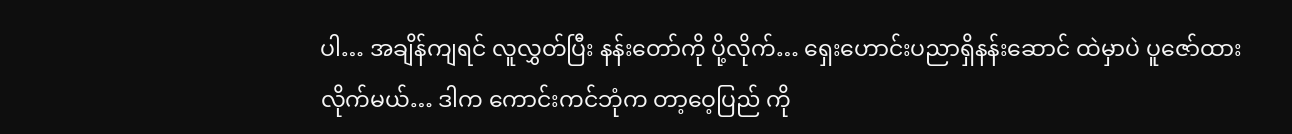ပါ… အချိန်ကျရင် လူလွှတ်ပြီး နန်းတော်ကို ပို့လိုက်… ရှေးဟောင်းပညာရှိနန်းဆောင် ထဲမှာပဲ ပူဇော်ထားလိုက်မယ်… ဒါက ကောင်းကင်ဘုံက တာ့ဝေ့ပြည် ကို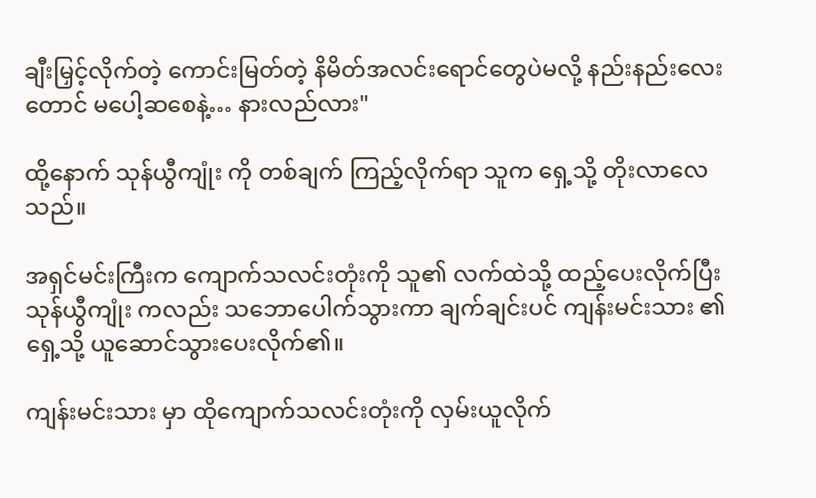ချီးမြှင့်လိုက်တဲ့ ကောင်းမြတ်တဲ့ နိမိတ်အလင်းရောင်တွေပဲမလို့ နည်းနည်းလေးတောင် မပေါ့ဆစေနဲ့… နားလည်လား"

ထို့နောက် သုန်ယွီကျုံး ကို တစ်ချက် ကြည့်လိုက်ရာ သူက ရှေ့သို့ တိုးလာလေသည်။

အရှင်မင်းကြီးက ကျောက်သလင်းတုံးကို သူ၏ လက်ထဲသို့ ထည့်ပေးလိုက်ပြီး သုန်ယွီကျုံး ကလည်း သဘောပေါက်သွားကာ ချက်ချင်းပင် ကျန်းမင်းသား ၏ ရှေ့သို့ ယူဆောင်သွားပေးလိုက်၏။

ကျန်းမင်းသား မှာ ထိုကျောက်သလင်းတုံးကို လှမ်းယူလိုက်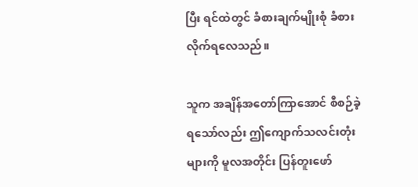ပြီး ရင်ထဲတွင် ခံစားချက်မျိုးစုံ ခံစားလိုက်ရလေသည်။

သူက အချိန်အတော်ကြာအောင် စီစဉ်ခဲ့ရသော်လည်း ဤကျောက်သလင်းတုံးများကို မူလအတိုင်း ပြန်တူးဖော်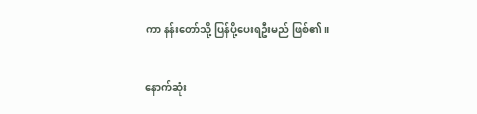ကာ နန်းတော်သို့ ပြန်ပို့ပေးရဦးမည် ဖြစ်၏။

နောက်ဆုံး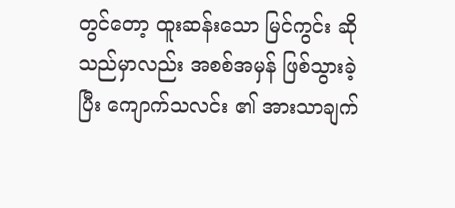တွင်တော့ ထူးဆန်းသော မြင်ကွင်း ဆိုသည်မှာလည်း အစစ်အမှန် ဖြစ်သွားခဲ့ပြီး ကျောက်သလင်း ၏ အားသာ‌ချက်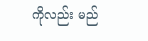ကိုလည်း မည်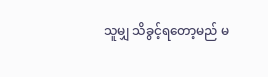သူမျှ သိခွင့်ရတော့မည် မ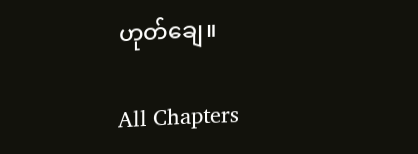ဟုတ်ချေ။

All Chapters